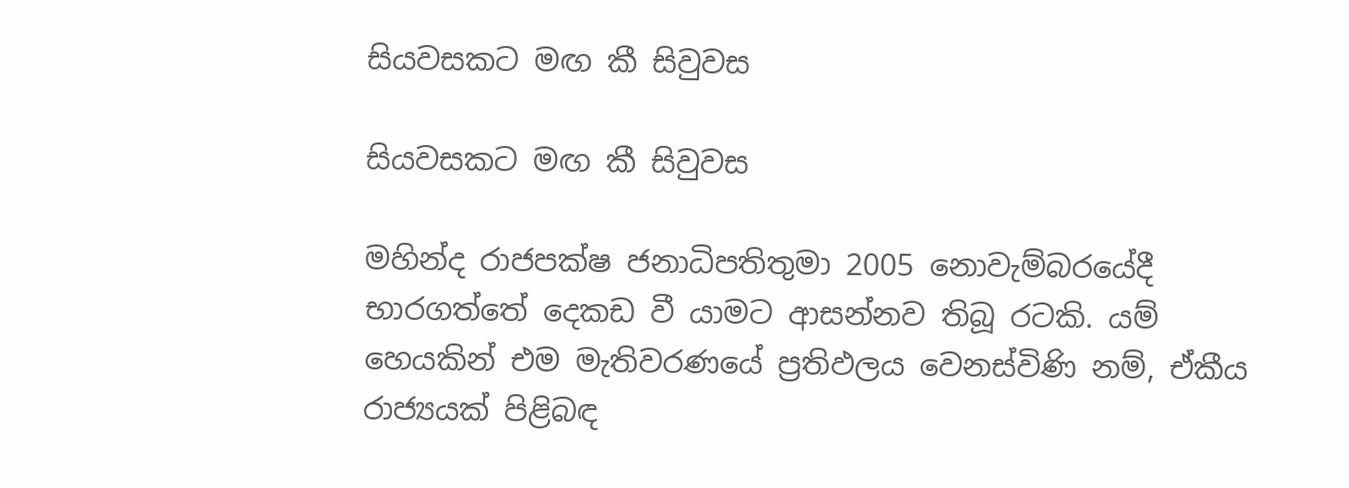සියවසකට මඟ කී සිවුවස

සියවසකට මඟ කී සිවුවස

මහින්ද රාජපක්ෂ ජනාධිපතිතුමා 2005 නොවැම්බරයේදී භාරගත්තේ දෙකඩ වී යාමට ආසන්නව තිබූ රටකි. යම් හෙයකින් එම මැතිවරණයේ ප්‍රතිඵලය වෙනස්විණි නම්, ඒකීය රාජ්‍යයක් පිළිබඳ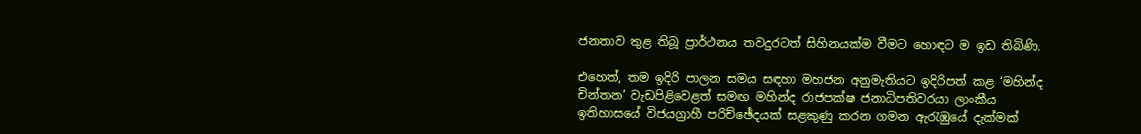ජනතාව තුළ තිබූ ප්‍රාර්ථනය තවදුරටත් සිහිනයක්ම වීමට හොඳට ම ඉඩ තිබිණි.

එහෙත්, තම ඉදිරි පාලන සමය සඳහා මහජන අනුමැතියට ඉදිරිපත් කළ ‘මහින්ද චින්තන’ වැඩපිළිවෙළත් සමඟ මහින්ද රාජපක්ෂ ජනාධිපතිවරයා ලාංකීය ඉතිහාසයේ විජයග්‍රාහී පරිච්ඡේදයක් සළකුණු කරන ගමන ඇරැඹුයේ දැක්මක්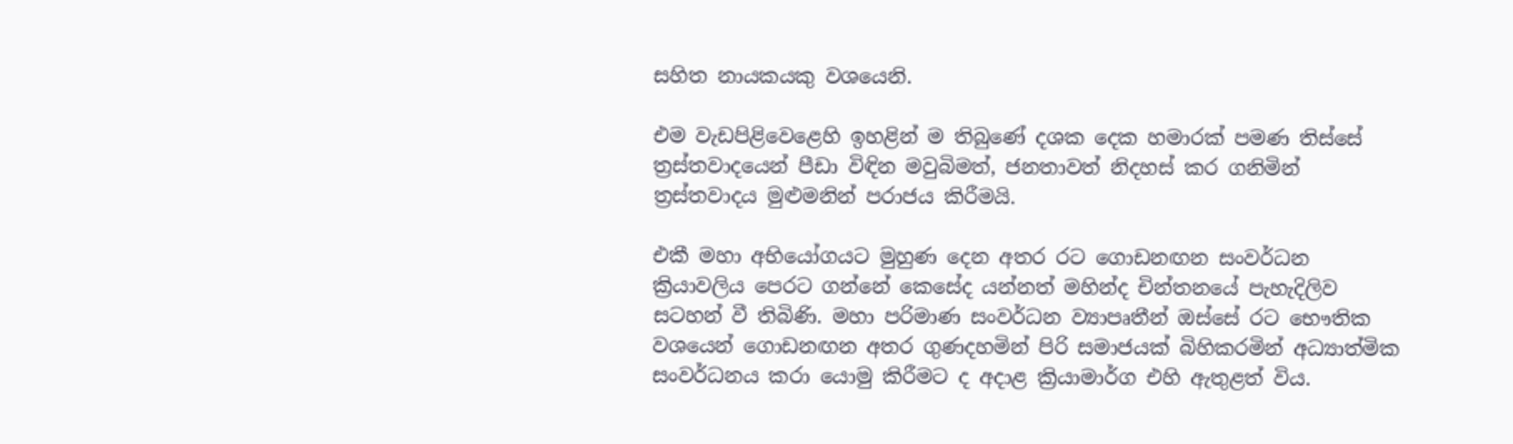සහිත නායකයකු වශයෙනි.

එම වැඩපිළිවෙළෙහි ඉහළින් ම තිබුණේ දශක දෙක හමාරක් පමණ තිස්සේ ත්‍රස්තවාදයෙන් පීඩා විඳින මවුබිමත්, ජනතාවත් නිදහස් කර ගනිමින් ත්‍රස්තවාදය මුළුමනින් පරාජය කිරීමයි.

එකී මහා අභියෝගයට මුහුණ දෙන අතර රට ගොඩනඟන සංවර්ධන ක්‍රියාවලිය පෙරට ගන්නේ කෙසේද යන්නත් මහින්ද චින්තනයේ පැහැදිලිව සටහන් වී තිබිණි. මහා පරිමාණ සංවර්ධන ව්‍යාපෘතීන් ඔස්සේ රට භෞතික වශයෙන් ගොඩනඟන අතර ගුණදහමින් පිරි සමාජයක් බිහිකරමින් අධ්‍යාත්මික සංවර්ධනය කරා යොමු කිරීමට ද අදාළ ක්‍රියාමාර්ග එහි ඇතුළත් විය.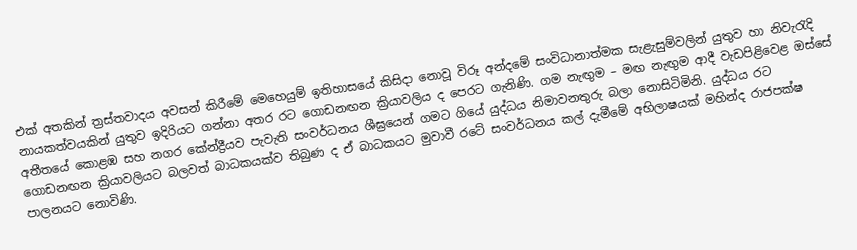එක් අතකින් ත්‍රස්තවාදය අවසන් කිරීමේ මෙහෙයුම් ඉතිහාසයේ කිසිදා නොවූ විරූ අන්දමේ සංවිධානාත්මක සැළැසුම්වලින් යුතුව හා නිවැරැදි නායකත්වයකින් යුතුව ඉදිරියට ගන්නා අතර රට ගොඩනඟන ක්‍රියාවලිය ද පෙරට ගැනිණි. ගම නැඟුම – මඟ නැඟුම ආදී වැඩපිළිවෙළ ඔස්සේ අතීතයේ කොළඹ සහ නගර කේන්ද්‍රීයව පැවැති සංවර්ධනය ශීඝ්‍රයෙන් ගමට ගියේ යුද්ධය නිමාවනතුරු බලා නොසිටිමිනි. යුද්ධය රට ගොඩනඟන ක්‍රියාවලියට බලවත් බාධකයක්ව තිබුණ ද ඒ බාධකයට මුවාවී රටේ සංවර්ධනය කල් දැමීමේ අභිලාෂයක් මහින්ද රාජපක්ෂ පාලනයට නොවිණි.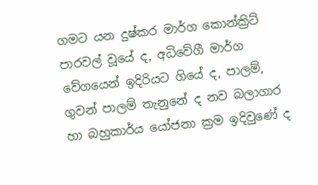ගමට යන දුෂ්කර මාර්ග කොන්ක්‍රිට් පාරවල් වූයේ ද, අධිවේගී මාර්ග වේගයෙන් ඉදිරියට ගියේ ද, පාලම්, ගුවන් පාලම් තැනුනේ ද නව බලාගාර හා බහුකාර්ය යෝජනා ක්‍රම ඉදිවුණේ ද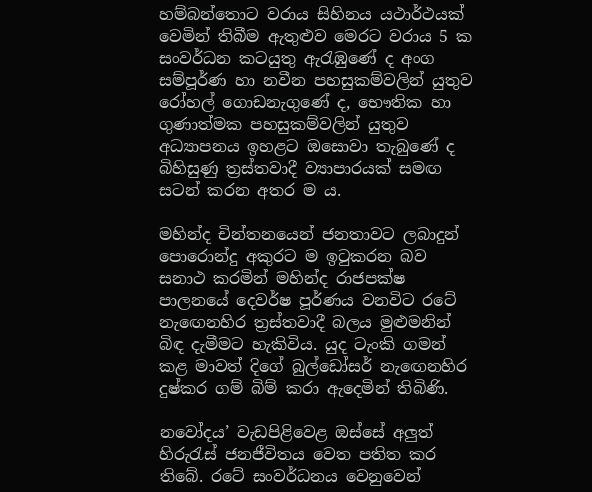හම්බන්තොට වරාය සිහිනය යථාර්ථයක් වෙමින් තිබීම ඇතුළුව මෙරට වරාය 5 ක සංවර්ධන කටයුතු ඇරැඹුණේ ද අංග සම්පූර්ණ හා නවීන පහසුකම්වලින් යුතුව රෝහල් ගොඩනැගුණේ ද, භෞතික හා ගුණාත්මක පහසුකම්වලින් යුතුව අධ්‍යාපනය ඉහළට ඔසොවා තැබුණේ ද බිහිසුණු ත්‍රස්තවාදී ව්‍යාපාරයක් සමඟ සටන් කරන අතර ම ය.

මහින්ද චින්තනයෙන් ජනතාවට ලබාදුන් පොරොන්දු අකුරට ම ඉටුකරන බව සනාථ කරමින් මහින්ද රාජපක්ෂ පාලනයේ දෙවර්ෂ පූර්ණය වනවිට රටේ නැඟෙනහිර ත්‍රස්තවාදී බලය මුළුමනින් බිඳ දැමීමට හැකිවිය. යුද ටැංකි ගමන් කළ මාවත් දිගේ බුල්ඩෝසර් නැඟෙනහිර දුෂ්කර ගම් බිම් කරා ඇදෙමින් තිබිණි.

නවෝදය’ වැඩපිළිවෙළ ඔස්සේ අලුත් හිරුරැස් ජනජීවිතය වෙත පතිත කර තිබේ. රටේ සංවර්ධනය වෙනුවෙන්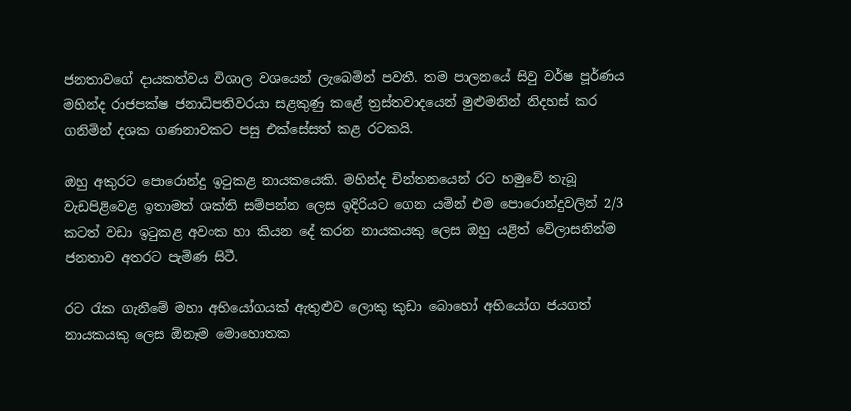ජනතාවගේ දායකත්වය විශාල වශයෙන් ලැබෙමින් පවතී. තම පාලනයේ සිවු වර්ෂ පූර්ණය මහින්ද රාජපක්ෂ ජනාධිපතිවරයා සළකුණු කළේ ත්‍රස්තවාදයෙන් මුළුමනින් නිදහස් කර ගනිමින් දශක ගණනාවකට පසු එක්සේසත් කළ රටකයි.

ඔහු අකුරට පොරොන්දු ඉටුකළ නායකයෙකි. මහින්ද චින්තනයෙන් රට හමුවේ තැබූ වැඩපිළිවෙළ ඉතාමත් ශක්ති සම්පන්න ලෙස ඉදිරියට ගෙන යමින් එම පොරොන්දුවලින් 2/3 කටත් වඩා ඉටුකළ අවංක හා කියන දේ කරන නායකයකු ලෙස ඔහු යළිත් වේලාසනින්ම ජනතාව අතරට පැමිණ සිටී.

රට රැක ගැනීමේ මහා අභියෝගයක් ඇතුළුව ලොකු කුඩා බොහෝ අභියෝග ජයගත් නායකයකු ලෙස ඕනෑම මොහොතක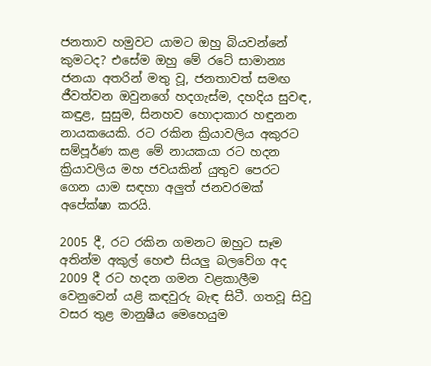ජනතාව හමුවට යාමට ඔහු බියවන්නේ කුමටද? එසේම ඔහු මේ රටේ සාමාන්‍ය ජනයා අතරින් මතු වූ, ජනතාවත් සමඟ ජීවත්වන ඔවුනගේ හදගැස්ම, දහදිය සුවඳ, කඳුළ, සුසුම, සිනහව හොදාකාර හඳුනන නායකයෙකි. රට රකින ක්‍රියාවලිය අකුරට සම්පූර්ණ කළ මේ නායකයා රට හදන ක්‍රියාවලිය මහ ජවයකින් යුතුව පෙරට ගෙන යාම සඳහා අලුත් ජනවරමක් අපේක්ෂා කරයි.

2005 දී, රට රකින ගමනට ඔහුට සෑම අතින්ම අකුල් හෙළු සියලු බලවේග අද 2009 දී රට හදන ගමන වළකාලීම වෙනුවෙන් යළි කඳවුරු බැඳ සිටී. ගතවූ සිවු වසර තුළ මානුෂීය මෙහෙයුම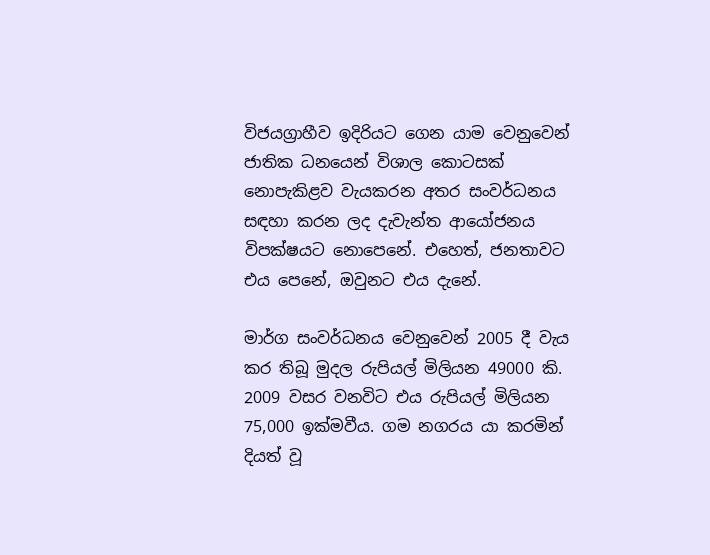විජයග්‍රාහීව ඉදිරියට ගෙන යාම වෙනුවෙන් ජාතික ධනයෙන් විශාල කොටසක් නොපැකිළව වැයකරන අතර සංවර්ධනය සඳහා කරන ලද දැවැන්ත ආයෝජනය විපක්ෂයට නොපෙනේ. එහෙත්, ජනතාවට එය පෙනේ, ඔවුනට එය දැනේ.

මාර්ග සංවර්ධනය වෙනුවෙන් 2005 දී වැය කර තිබූ මුදල රුපියල් මිලියන 49000 කි. 2009 වසර වනවිට එය රුපියල් මිලියන 75,000 ඉක්මවීය. ගම නගරය යා කරමින් දියත් වූ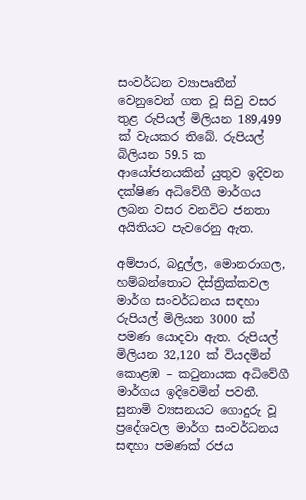සංවර්ධන ව්‍යාපෘතීන් වෙනුවෙන් ගත වූ සිවු වසර තුළ රුපියල් මිලියන 189,499 ක් වැයකර තිබේ. රුපියල් බිලියන 59.5 ක ආයෝජනයකින් යුතුව ඉදිවන දක්ෂිණ අධිවේගී මාර්ගය ලබන වසර වනවිට ජනතා අයිතියට පැවරෙනු ඇත.

අම්පාර, බදුල්ල, මොනරාගල, හම්බන්තොට දිස්ත්‍රික්කවල මාර්ග සංවර්ධනය සඳහා රුපියල් මිලියන 3000 ක් පමණ යොදවා ඇත. රුපියල් මිලියන 32,120 ක් වියදමින් කොළඹ – කටුනායක අධිවේගී මාර්ගය ඉදිවෙමින් පවතී. සුනාමි ව්‍යසනයට ගොදුරු වූ ප්‍රදේශවල මාර්ග සංවර්ධනය සඳහා පමණක් රජය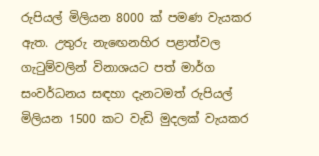රුපියල් මිලියන 8000 ක් පමණ වැයකර ඇත. උතුරු නැඟෙනහිර පළාත්වල ගැටුම්වලින් විනාශයට පත් මාර්ග සංවර්ධනය සඳහා දැනටමත් රුපියල් මිලියන 1500 කට වැඩි මුදලක් වැයකර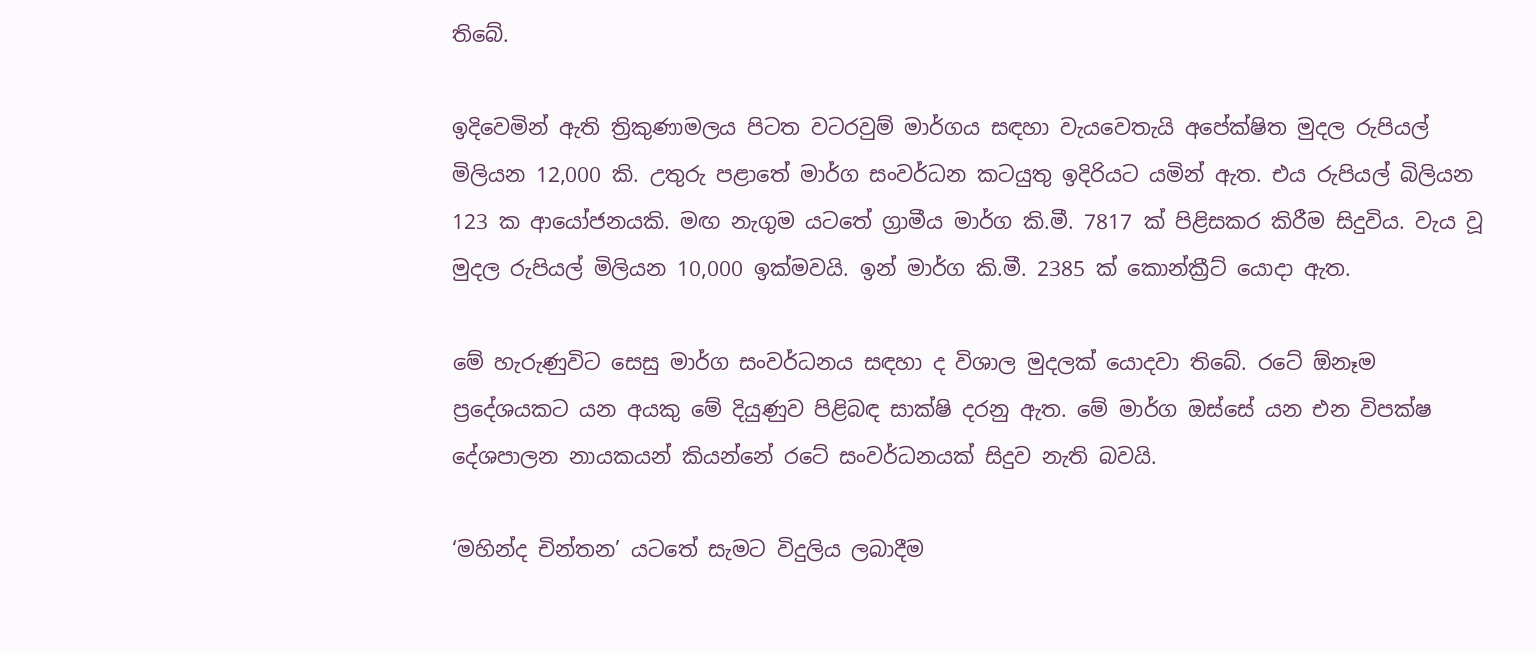තිබේ.

ඉදිවෙමින් ඇති ත්‍රිකුණාමලය පිටත වටරවුම් මාර්ගය සඳහා වැයවෙතැයි අපේක්ෂිත මුදල රුපියල් මිලියන 12,000 කි. උතුරු පළාතේ මාර්ග සංවර්ධන කටයුතු ඉදිරියට යමින් ඇත. එය රුපියල් බිලියන 123 ක ආයෝජනයකි. මඟ නැගුම යටතේ ග්‍රාමීය මාර්ග කි.මී. 7817 ක් පිළිසකර කිරීම සිදුවිය. වැය වූ මුදල රුපියල් මිලියන 10,000 ඉක්මවයි. ඉන් මාර්ග කි.මී. 2385 ක් කොන්ක්‍රීට් යොදා ඇත.

මේ හැරුණුවිට සෙසු මාර්ග සංවර්ධනය සඳහා ද විශාල මුදලක් යොදවා තිබේ. රටේ ඕනෑම ප්‍රදේශයකට යන අයකු මේ දියුණුව පිළිබඳ සාක්ෂි දරනු ඇත. මේ මාර්ග ඔස්සේ යන එන විපක්ෂ දේශපාලන නායකයන් කියන්නේ රටේ සංවර්ධනයක් සිදුව නැති බවයි.

‘මහින්ද චින්තන’ යටතේ සැමට විදුලිය ලබාදීම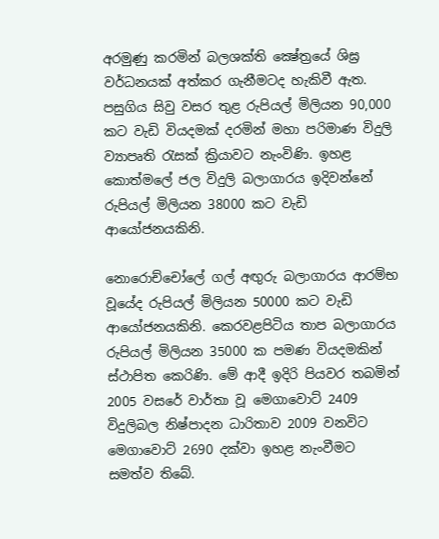අරමුණු කරමින් බලශක්ති ක්‍ෂේත්‍රයේ ශිඝ්‍ර වර්ධනයක් අත්කර ගැනීමටද හැකිවී ඇත. පසුගිය සිවු වසර තුළ රුපියල් මිලියන 90,000 කට වැඩි වියදමක් දරමින් මහා පරිමාණ විදුලි ව්‍යාපෘති රැසක් ක්‍රියාවට නැංවිණි. ඉහළ කොත්මලේ ජල විදුලි බලාගාරය ඉදිවන්නේ රුපියල් මිලියන 38000 කට වැඩි ආයෝජනයකිනි.

නොරොච්චෝලේ ගල් අඟුරු බලාගාරය ආරම්භ වූයේද රුපියල් මිලියන 50000 කට වැඩි ආයෝජනයකිනි. කෙරවළපිටිය තාප බලාගාරය රුපියල් මිලියන 35000 ක පමණ වියදමකින් ස්ථාපිත කෙරිණි. මේ ආදී ඉදිරි පියවර තබමින් 2005 වසරේ වාර්තා වූ මෙගාවොට් 2409 විදුලිබල නිෂ්පාදන ධාරිතාව 2009 වනවිට මෙගාවොට් 2690 දක්වා ඉහළ නැංවීමට සමත්ව තිබේ.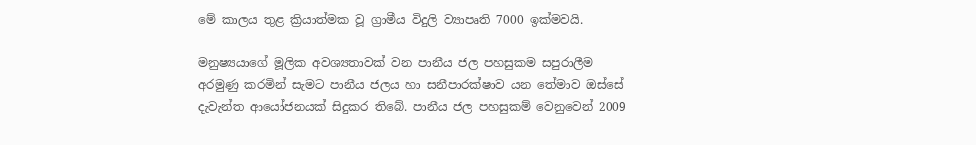මේ කාලය තුළ ක්‍රියාත්මක වූ ග්‍රාමීය විදුලි ව්‍යාපෘති 7000 ඉක්මවයි.

මනුෂ්‍යයාගේ මූලික අවශ්‍යතාවක් වන පානීය ජල පහසුකම සපුරාලීම අරමුණු කරමින් සැමට පානීය ජලය හා සනීපාරක්ෂාව යන තේමාව ඔස්සේ දැවැන්ත ආයෝජනයක් සිදුකර තිබේ. පානීය ජල පහසුකම් වෙනුවෙන් 2009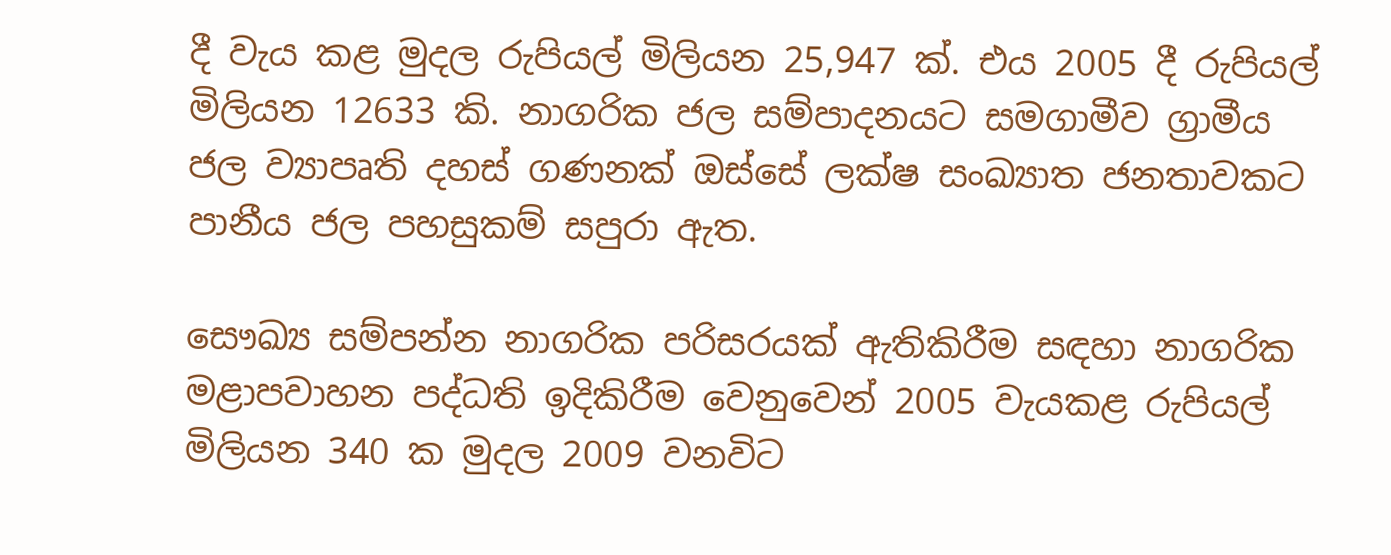දී වැය කළ මුදල රුපියල් මිලියන 25,947 ක්. එය 2005 දී රුපියල් මිලියන 12633 කි. නාගරික ජල සම්පාදනයට සමගාමීව ග්‍රාමීය ජල ව්‍යාපෘති දහස් ගණනක් ඔස්සේ ලක්ෂ සංඛ්‍යාත ජනතාවකට පානීය ජල පහසුකම් සපුරා ඇත.

සෞඛ්‍ය සම්පන්න නාගරික පරිසරයක් ඇතිකිරීම සඳහා නාගරික මළාපවාහන පද්ධති ඉදිකිරීම වෙනුවෙන් 2005 වැයකළ රුපියල් මිලියන 340 ක මුදල 2009 වනවිට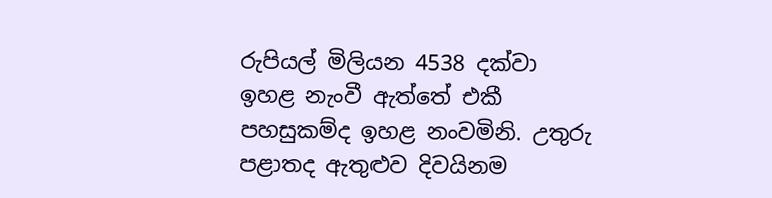රුපියල් මිලියන 4538 දක්වා ඉහළ නැංවී ඇත්තේ එකී පහසුකම්ද ඉහළ නංවමිනි. උතුරු පළාතද ඇතුළුව දිවයිනම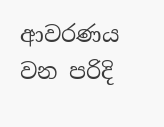ආවරණය වන පරිදි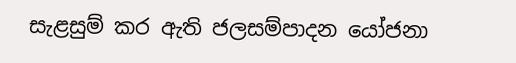සැළසුම් කර ඇති ජලසම්පාදන යෝජනා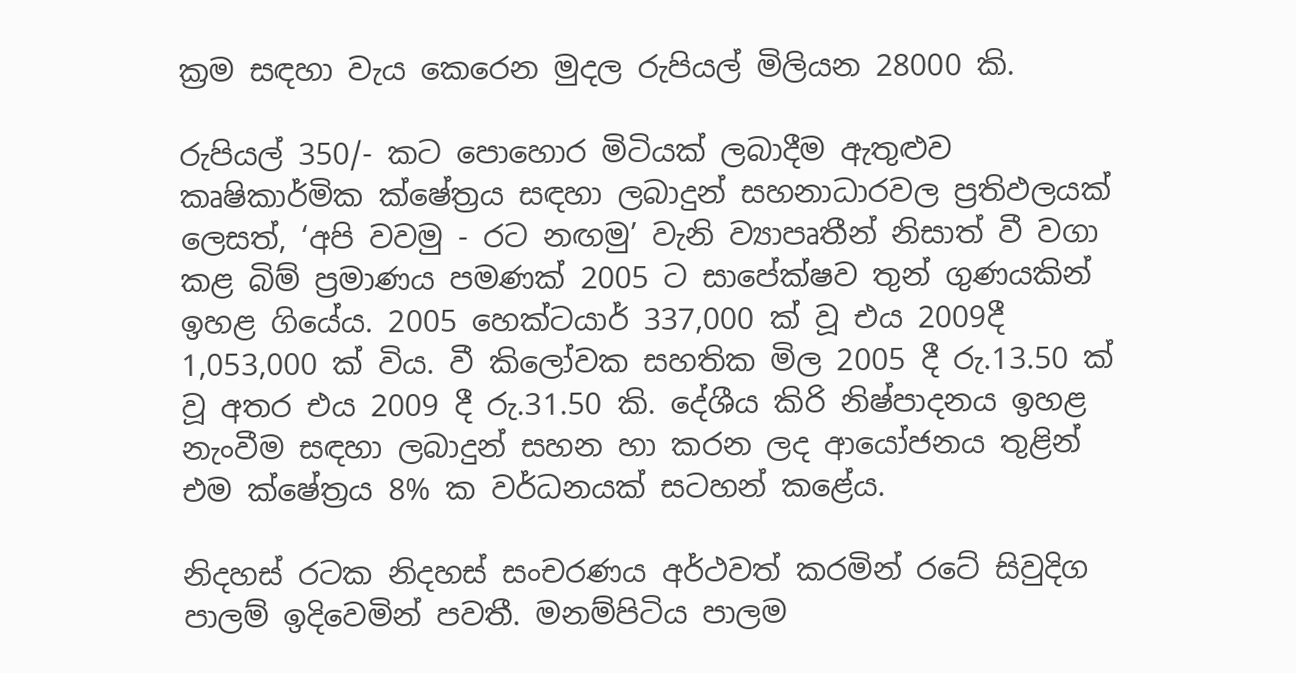ක්‍රම සඳහා වැය කෙරෙන මුදල රුපියල් මිලියන 28000 කි.

රුපියල් 350/- කට පොහොර මිටියක් ලබාදීම ඇතුළුව කෘෂිකාර්මික ක්ෂේත්‍රය සඳහා ලබාදුන් සහනාධාරවල ප්‍රතිඵලයක් ලෙසත්, ‘අපි වවමු - රට නඟමු’ වැනි ව්‍යාපෘතීන් නිසාත් වී වගා කළ බිම් ප්‍රමාණය පමණක් 2005 ට සාපේක්ෂව තුන් ගුණයකින් ඉහළ ගියේය. 2005 හෙක්ටයාර් 337,000 ක් වූ එය 2009දී 1,053,000 ක් විය. වී කිලෝවක සහතික මිල 2005 දී රු.13.50 ක් වූ අතර එය 2009 දී රු.31.50 කි. දේශීය කිරි නිෂ්පාදනය ඉහළ නැංවීම සඳහා ලබාදුන් සහන හා කරන ලද ආයෝජනය තුළින් එම ක්ෂේත්‍රය 8% ක වර්ධනයක් සටහන් කළේය.

නිදහස් රටක නිදහස් සංචරණය අර්ථවත් කරමින් රටේ සිවුදිග පාලම් ඉදිවෙමින් පවතී. මනම්පිටිය පාලම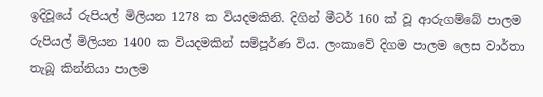ඉදිවූයේ රුපියල් මිලියන 1278 ක වියදමකිනි. දිගින් මීටර් 160 ක් වූ ආරුගම්බේ පාලම රුපියල් මිලියන 1400 ක වියදමකින් සම්පූර්ණ විය. ලංකාවේ දිගම පාලම ලෙස වාර්තා තැබූ කින්නියා පාලම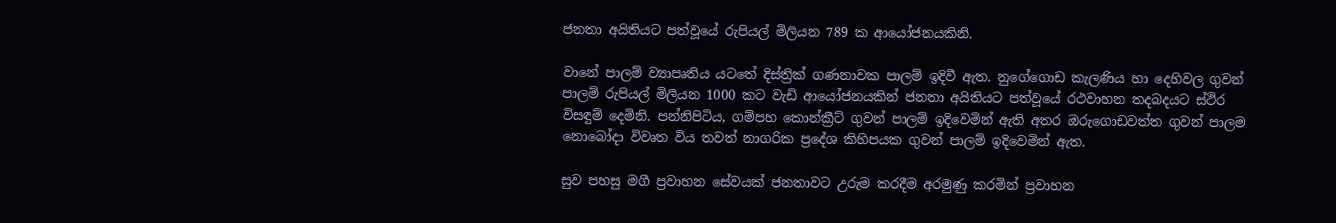ජනතා අයිතියට පත්වූයේ රුපියල් මිලියන 789 ක ආයෝජනයකිනි.

වානේ පාලම් ව්‍යාපෘතිය යටතේ දිස්ත්‍රික් ගණනාවක පාලම් ඉදිවී ඇත. නුගේගොඩ කැලණිය හා දෙහිවල ගුවන් පාලම් රුපියල් මිලියන 1000 කට වැඩි ආයෝජනයකින් ජනතා අයිතියට පත්වූයේ රථවාහන තදබදයට ස්ථිර විසඳුම් දෙමිනි. පන්නිපිටිය, ගම්පහ කොන්ක්‍රීට් ගුවන් පාලම් ඉදිවෙමින් ඇති අතර ඔරුගොඩවත්ත ගුවන් පාලම නොබෝදා විවෘත විය තවත් නාගරික ප්‍රදේශ කිහිපයක ගුවන් පාලම් ඉදිවෙමින් ඇත.

සුව පහසු මගී ප්‍රවාහන සේවයක් ජනතාවට උරුම කරදීම අරමුණු කරමින් ප්‍රවාහන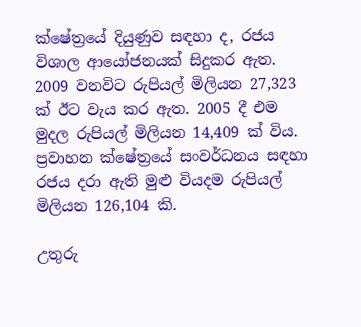ක්ෂේත්‍රයේ දියුණුව සඳහා ද, රජය විශාල ආයෝජනයක් සිදුකර ඇත. 2009 වනවිට රුපියල් මිලියන 27,323 ක් ඊට වැය කර ඇත. 2005 දී එම මුදල රුපියල් මිලියන 14,409 ක් විය. ප්‍රවාහන ක්ෂේත්‍රයේ සංවර්ධනය සඳහා රජය දරා ඇති මුළු වියදම රුපියල් මිලියන 126,104 කි.

උතුරු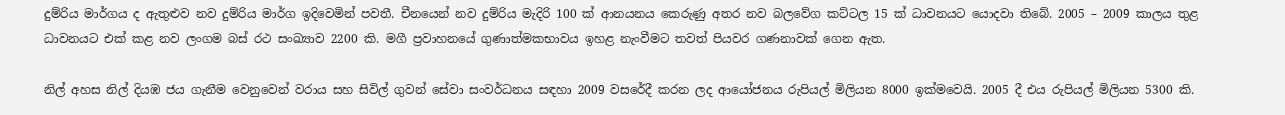දුම්රිය මාර්ගය ද ඇතුළුව නව දුම්රිය මාර්ග ඉදිවෙමින් පවතී. චීනයෙන් නව දුම්රිය මැදිරි 100 ක් ආනයනය කෙරුණු අතර නව බලවේග කට්ටල 15 ක් ධාවනයට යොදවා තිබේ. 2005 – 2009 කාලය තුළ ධාවනයට එක් කළ නව ලංගම බස් රථ සංඛ්‍යාව 2200 කි. මගී ප්‍රවාහනයේ ගුණාත්මකභාවය ඉහළ නැංවීමට තවත් පියවර ගණනාවක් ගෙන ඇත.

නිල් අහස නිල් දියඹ ජය ගැනීම වෙනුවෙන් වරාය සහ සිවිල් ගුවන් සේවා සංවර්ධනය සඳහා 2009 වසරේදී කරන ලද ආයෝජනය රුපියල් මිලියන 8000 ඉක්මවෙයි. 2005 දී එය රුපියල් මිලියන 5300 කි.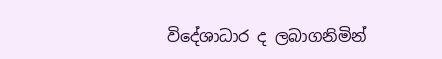විදේශාධාර ද ලබාගනිමින්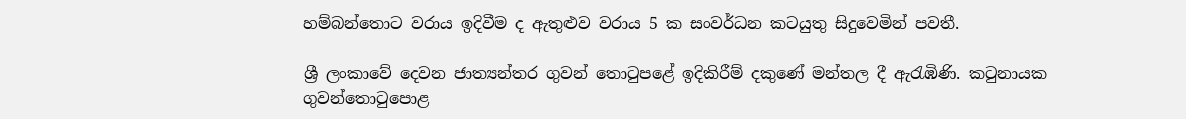හම්බන්තොට වරාය ඉදිවීම ද ඇතුළුව වරාය 5 ක සංවර්ධන කටයුතු සිදුවෙමින් පවතී.

ශ්‍රී ලංකාවේ දෙවන ජාත්‍යන්තර ගුවන් තොටුපළේ ඉදිකිරීම් දකුණේ මන්තල දී ඇරැඹිණි. කටුනායක ගුවන්තොටුපොළ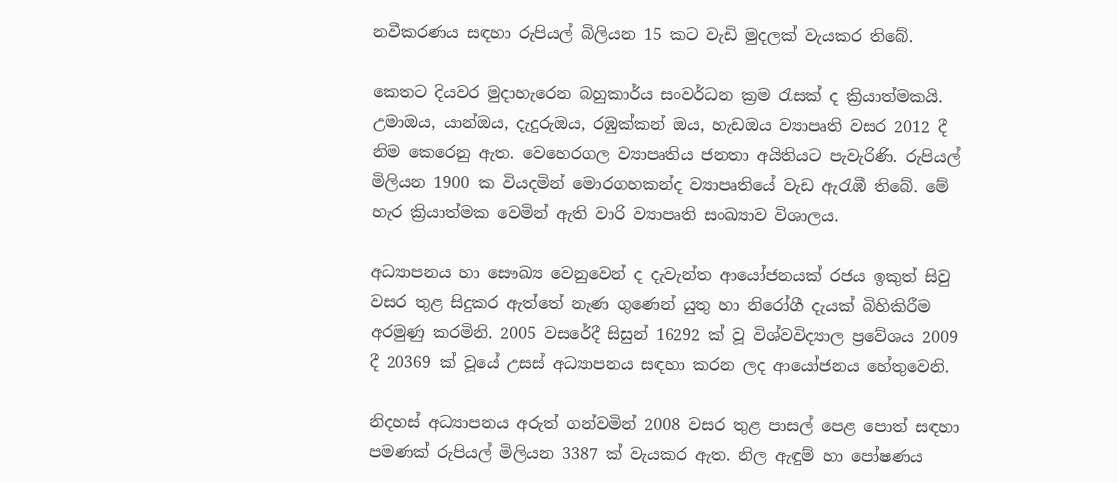නවීකරණය සඳහා රුපියල් බිලියන 15 කට වැඩි මුදලක් වැයකර තිබේ.

කෙතට දියවර මුදාහැරෙන බහුකාර්ය සංවර්ධන ක්‍රම රැසක් ද ක්‍රියාත්මකයි. උමාඔය, යාන්ඔය, දැදුරුඔය, රඹුක්කන් ඔය, හැඩඔය ව්‍යාපෘති වසර 2012 දී නිම කෙරෙනු ඇත. වෙහෙරගල ව්‍යාපෘතිය ජනතා අයිතියට පැවැරිණි. රුපියල් මිලියන 1900 ක වියදමින් මොරගහකන්ද ව්‍යාපෘතියේ වැඩ ඇරැඹී තිබේ. මේ හැර ක්‍රියාත්මක වෙමින් ඇති වාරි ව්‍යාපෘති සංඛ්‍යාව විශාලය.

අධ්‍යාපනය හා සෞඛ්‍ය වෙනුවෙන් ද දැවැන්ත ආයෝජනයක් රජය ඉකුත් සිවු වසර තුළ සිදුකර ඇත්තේ නැණ ගුණෙන් යුතු හා නිරෝගී දැයක් බිහිකිරීම අරමුණු කරමිනි. 2005 වසරේදී සිසුන් 16292 ක් වූ විශ්වවිද්‍යාල ප්‍රවේශය 2009 දී 20369 ක් වූයේ උසස් අධ්‍යාපනය සඳහා කරන ලද ආයෝජනය හේතුවෙනි.

නිදහස් අධ්‍යාපනය අරුත් ගන්වමින් 2008 වසර තුළ පාසල් පෙළ පොත් සඳහා පමණක් රුපියල් මිලියන 3387 ක් වැයකර ඇත. නිල ඇඳුම් හා පෝෂණය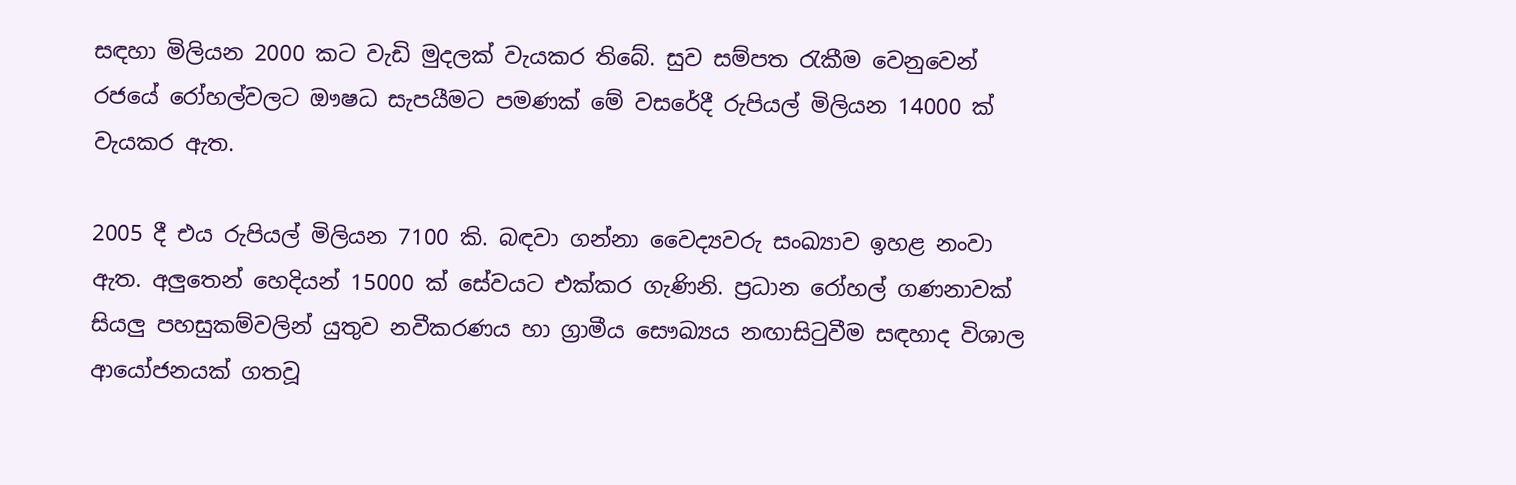සඳහා මිලියන 2000 කට වැඩි මුදලක් වැයකර තිබේ. සුව සම්පත රැකීම වෙනුවෙන් රජයේ රෝහල්වලට ඖෂධ සැපයීමට පමණක් මේ වසරේදී රුපියල් මිලියන 14000 ක් වැයකර ඇත.

2005 දී එය රුපියල් මිලියන 7100 කි. බඳවා ගන්නා වෛද්‍යවරු සංඛ්‍යාව ඉහළ නංවා ඇත. අලුතෙන් හෙදියන් 15000 ක් සේවයට එක්කර ගැණිනි. ප්‍රධාන රෝහල් ගණනාවක් සියලු පහසුකම්වලින් යුතුව නවීකරණය හා ග්‍රාමීය සෞඛ්‍යය නඟාසිටුවීම සඳහාද විශාල ආයෝජනයක් ගතවූ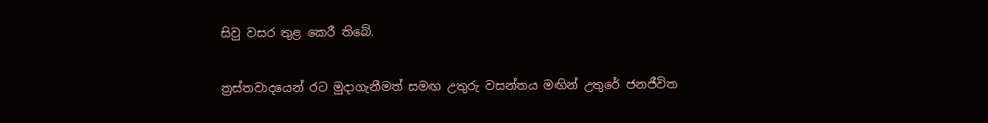සිවු වසර තුළ කෙරී තිබේ.

ත්‍රස්තවාදයෙන් රට මුදාගැනීමත් සමඟ උතුරු වසන්තය මඟින් උතුරේ ජනජීවිත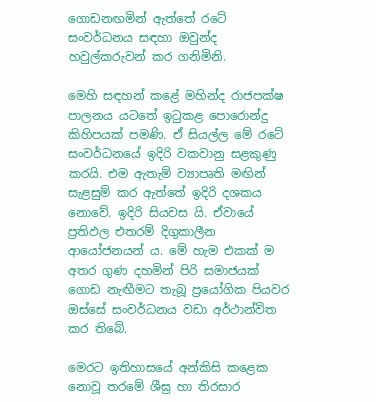ගොඩනඟමින් ඇත්තේ රටේ සංවර්ධනය සඳහා ඔවුන්ද හවුල්කරුවන් කර ගනිමිනි.

මෙහි සඳහන් කළේ මහින්ද රාජපක්ෂ පාලනය යටතේ ඉටුකළ පොරොන්දු කිහිපයක් පමණි. ඒ සියල්ල මේ රටේ සංවර්ධනයේ ඉදිරි වකවානු සළකුණු කරයි. එම ඇතැම් ව්‍යාපෘති මඟින් සැළසුම් කර ඇත්තේ ඉදිරි දශකය නොවේ. ඉදිරි සියවස යි. ඒවායේ ප්‍රතිඵල එතරම් දිගුකාලීන ආයෝජනයන් ය. මේ හැම එකක් ම අතර ගුණ දහමින් පිරි සමාජයක් ගොඩ නැඟීමට තැබූ ප්‍රයෝගික පියවර ඔස්සේ සංවර්ධනය වඩා අර්ථාන්විත කර තිබේ.

මෙරට ඉතිහාසයේ අන්කිසි කළෙක නොවූ තරමේ ශීඝ්‍ර හා තිරසාර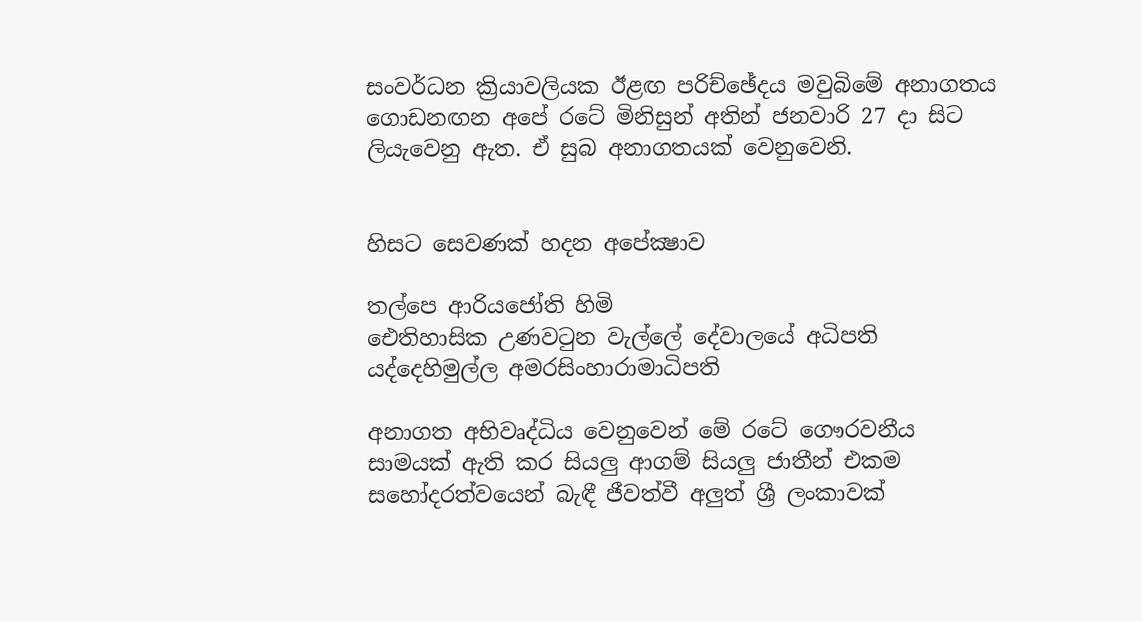සංවර්ධන ක්‍රියාවලියක ඊළඟ පරිච්ඡේදය මවුබිමේ අනාගතය ගොඩනඟන අපේ රටේ මිනිසුන් අතින් ජනවාරි 27 දා සිට ලියැවෙනු ඇත. ඒ සුබ අනාගතයක් වෙනුවෙනි.


හිසට සෙවණක් හදන අපේක්‍ෂාව

තල්පෙ ආරියජෝති හිමි
ඓතිහාසික උණවටුන වැල්ලේ දේවාලයේ අධිපති
යද්දෙහිමුල්ල අමරසිංහාරාමාධිපති

අනාගත අභිවෘද්ධිය වෙනුවෙන් මේ රටේ ගෞරවනීය සාමයක් ඇති කර සියලු ආගම් සියලු ජාතීන් එකම සහෝදරත්වයෙන් බැඳී ජීවත්වී අලුත් ශ්‍රී ලංකාවක්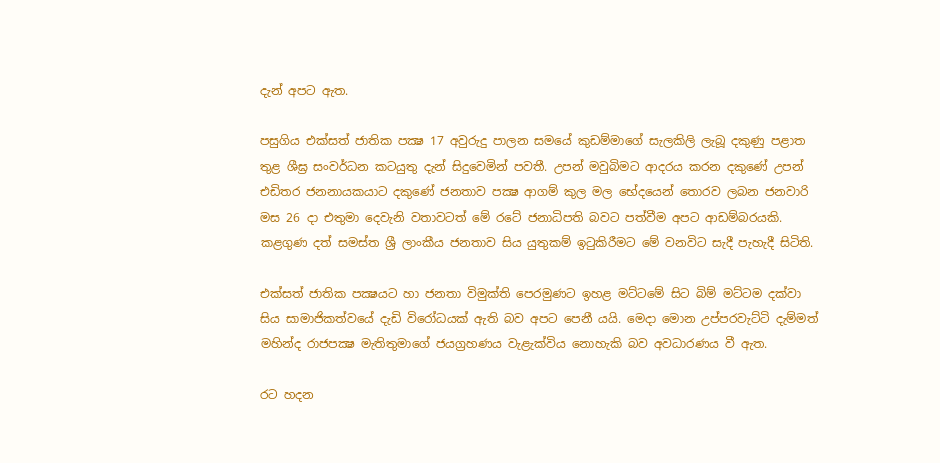දැන් අපට ඇත.

පසුගිය එක්සත් ජාතික පක්‍ෂ 17 අවුරුදු පාලන සමයේ කුඩම්මාගේ සැලකිලි ලැබූ දකුණු පළාත තුළ ශීඝ්‍ර සංවර්ධන කටයුතු දැන් සිදුවෙමින් පවතී. උපන් මවුබිමට ආදරය කරන දකුණේ උපන් එඩිතර ජනනායකයාට දකුණේ ජනතාව පක්‍ෂ ආගම් කුල මල භේදයෙන් තොරව ලබන ජනවාරි මස 26 දා එතුමා දෙවැනි වතාවටත් මේ රටේ ජනාධිපති බවට පත්වීම අපට ආඩම්බරයකි. කළගුණ දත් සමස්ත ශ්‍රී ලාංකීය ජනතාව සිය යුතුකම් ඉටුකිරීමට මේ වනවිට සැදී පැහැදී සිටිති.

එක්සත් ජාතික පක්‍ෂයට හා ජනතා විමුක්ති පෙරමුණට ඉහළ මට්ටමේ සිට බිම් මට්ටම දක්වා සිය සාමාජිකත්වයේ දැඩි විරෝධයක් ඇති බව අපට පෙනී යයි. මෙදා මොන උප්පරවැට්ටි දැම්මත් මහින්ද රාජපක්‍ෂ මැතිතුමාගේ ජයග්‍රහණය වැළැක්විය නොහැකි බව අවධාරණය වී ඇත.

රට හදන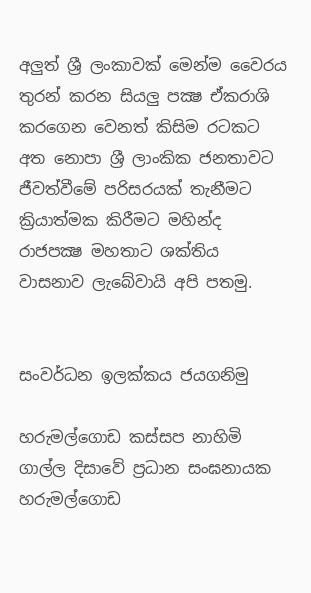අලුත් ශ්‍රී ලංකාවක් මෙන්ම වෛරය තුරන් කරන සියලු පක්‍ෂ ඒකරාශි කරගෙන වෙනත් කිසිම රටකට අත නොපා ශ්‍රී ලාංකික ජනතාවට ජීවත්වීමේ පරිසරයක් තැනීමට ක්‍රියාත්මක කිරීමට මහින්ද රාජපක්‍ෂ මහතාට ශක්තිය වාසනාව ලැබේවායි අපි පතමු.


සංවර්ධන ඉලක්කය ජයගනිමු

හරුමල්ගොඩ කස්සප නාහිමි
ගාල්ල දිසාවේ ප්‍රධාන සංඝනායක
හරුමල්ගොඩ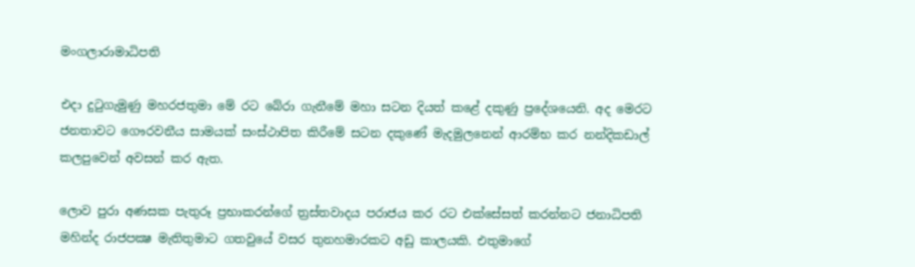මංගලාරාමාධිපති

එදා දුටුගැමුණු මහරජතුමා මේ රට බේරා ගැනීමේ මහා සටන දියත් කළේ දකුණු ප්‍රදේශයෙනි. අද මෙරට ජනතාවට ගෞරවනීය සාමයක් සංස්ථාපිත කිරීමේ සටන දකුණේ මැදමුලනෙන් ආරම්භ කර නන්දිකඩාල් කලපුවෙන් අවසන් කර ඇත.

ලොව පුරා අණසක පැතුරූ ප්‍රභාකරන්ගේ ත්‍රස්තවාදය පරාජය කර රට එක්සේසත් කරන්නට ජනාධිපති මහින්ද රාජපක්‍ෂ මැතිතුමාට ගතවුයේ වසර තුනහමාරකට අඩු කාලයකි. එතුමාගේ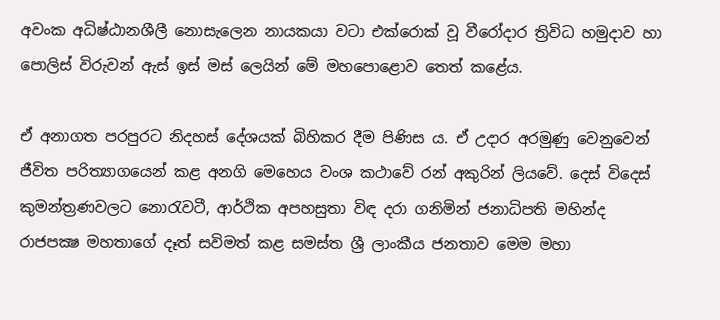අවංක අධිෂ්ඨානශීලී නොසැලෙන නායකයා වටා එක්රොක් වූ වීරෝදාර ත්‍රිවිධ හමුදාව හා පොලිස් විරුවන් ඇස් ඉස් මස් ලෙයින් මේ මහපොළොව තෙත් කළේය.

ඒ අනාගත පරපුරට නිදහස් දේශයක් බිහිකර දීම පිණිස ය. ඒ උදාර අරමුණු වෙනුවෙන් ජීවිත පරිත්‍යාගයෙන් කළ අනගි මෙහෙය වංශ කථාවේ රන් අකුරින් ලියවේ. දෙස් විදෙස් කුමන්ත්‍රණවලට නොරැවටී, ආර්ථික අපහසුතා විඳ දරා ගනිමින් ජනාධිපති මහින්ද රාජපක්‍ෂ මහතාගේ දෑත් සවිමත් කළ සමස්ත ශ්‍රී ලාංකීය ජනතාව මෙම මහා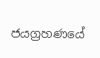ජයග්‍රහණයේ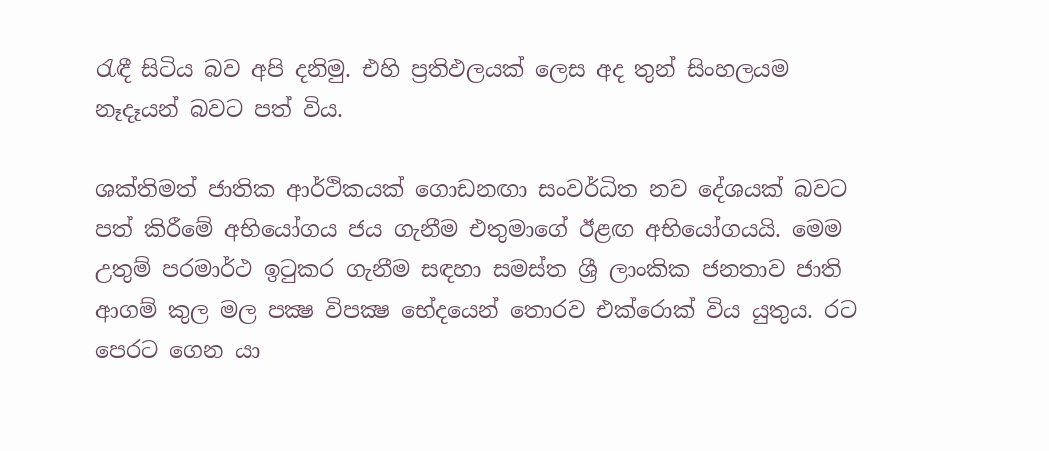රැඳී සිටිය බව අපි දනිමු. එහි ප්‍රතිඵලයක් ලෙස අද තුන් සිංහලයම නෑදෑයන් බවට පත් විය.

ශක්තිමත් ජාතික ආර්ථිකයක් ගොඩනඟා සංවර්ධිත නව දේශයක් බවට පත් කිරීමේ අභියෝගය ජය ගැනීම එතුමාගේ ඊළඟ අභියෝගයයි. මෙම උතුම් පරමාර්ථ ඉටුකර ගැනීම සඳහා සමස්ත ශ්‍රී ලාංකික ජනතාව ජාති ආගම් කුල මල පක්‍ෂ විපක්‍ෂ භේදයෙන් තොරව එක්රොක් විය යුතුය. රට පෙරට ගෙන යා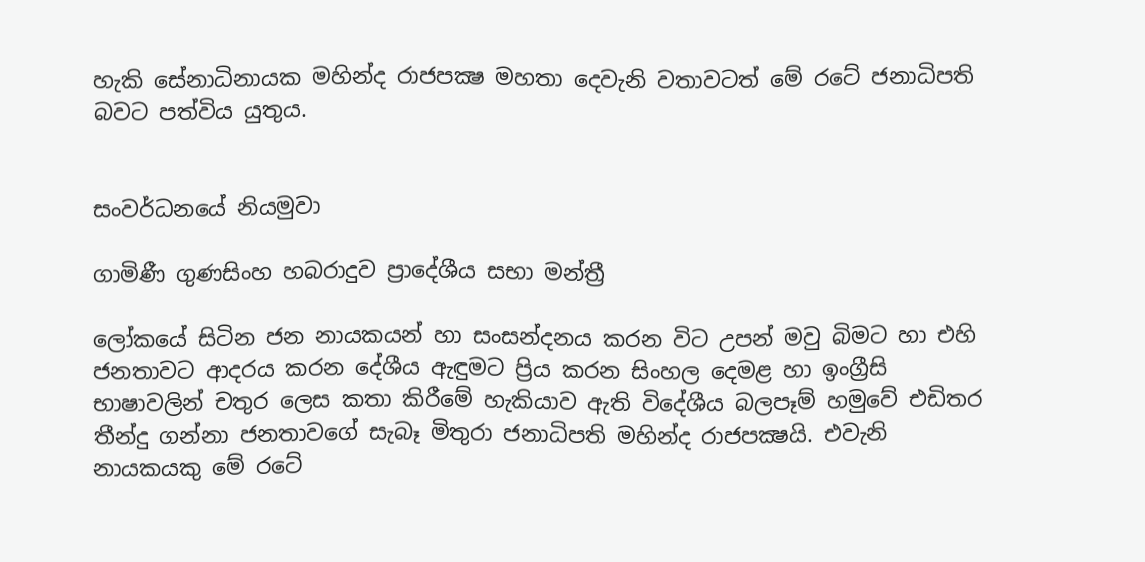හැකි සේනාධිනායක මහින්ද රාජපක්‍ෂ මහතා දෙවැනි වතාවටත් මේ රටේ ජනාධිපති බවට පත්විය යුතුය.


සංවර්ධනයේ නියමුවා

ගාමිණී ගුණසිංහ හබරාදුව ප්‍රාදේශීය සභා මන්ත්‍රී

ලෝකයේ සිටින ජන නායකයන් හා සංසන්දනය කරන විට උපන් මවු බිමට හා එහි ජනතාවට ආදරය කරන දේශීය ඇඳුමට ප්‍රිය කරන සිංහල දෙමළ හා ඉංග්‍රීසි භාෂාවලින් චතුර ලෙස කතා කිරීමේ හැකියාව ඇති විදේශීය බලපෑම් හමුවේ එඩිතර තීන්දු ගන්නා ජනතාවගේ සැබෑ මිතුරා ජනාධිපති මහින්ද රාජපක්‍ෂයි. එවැනි නායකයකු මේ රටේ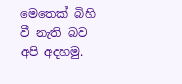මෙතෙක් බිහි වී නැති බව අපි අදහමු.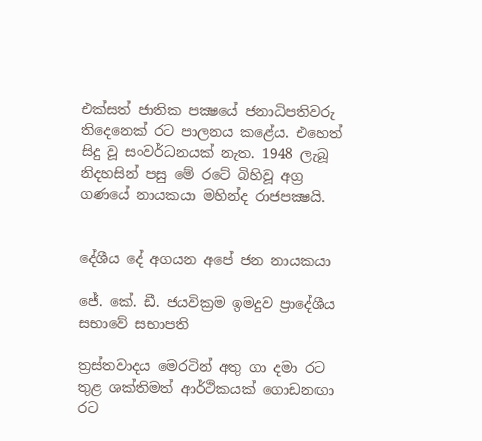එක්සත් ජාතික පක්‍ෂයේ ජනාධිපතිවරු තිදෙනෙක් රට පාලනය කළේය. එහෙත් සිදු වූ සංවර්ධනයක් නැත. 1948 ලැබූ නිදහසින් පසු මේ රටේ බිහිවූ අග්‍ර ගණයේ නායකයා මහින්ද රාජපක්‍ෂයි.


දේශීය දේ අගයන අපේ ජන නායකයා

ජේ. කේ. ඩී. ජයවික්‍රම ඉමදුව ප්‍රාදේශීය සභාවේ සභාපති

ත්‍රස්තවාදය මෙරටින් අතු ගා දමා රට තුළ ශක්තිමත් ආර්ථිකයක් ගොඩනඟා රට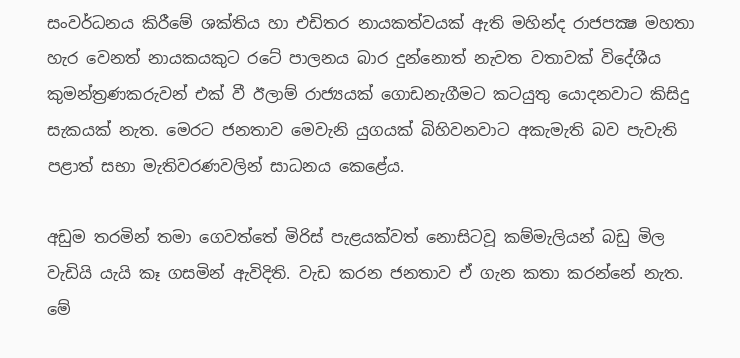සංවර්ධනය කිරීමේ ශක්තිය හා එඩිතර නායකත්වයක් ඇති මහින්ද රාජපක්‍ෂ මහතා හැර වෙනත් නායකයකුට රටේ පාලනය බාර දුන්නොත් නැවත වතාවක් විදේශීය කුමන්ත්‍රණකරුවන් එක් වී ඊලාම් රාජ්‍යයක් ගොඩනැගීමට කටයුතු යොදනවාට කිසිදු සැකයක් නැත. මෙරට ජනතාව මෙවැනි යුගයක් බිහිවනවාට අකැමැති බව පැවැති පළාත් සභා මැතිවරණවලින් සාධනය කෙළේය.

අඩුම තරමින් තමා ගෙවත්තේ මිරිස් පැළයක්වත් නොසිටවූ කම්මැලියන් බඩු මිල වැඩියි යැයි කෑ ගසමින් ඇවිදිති. වැඩ කරන ජනතාව ඒ ගැන කතා කරන්නේ නැත. මේ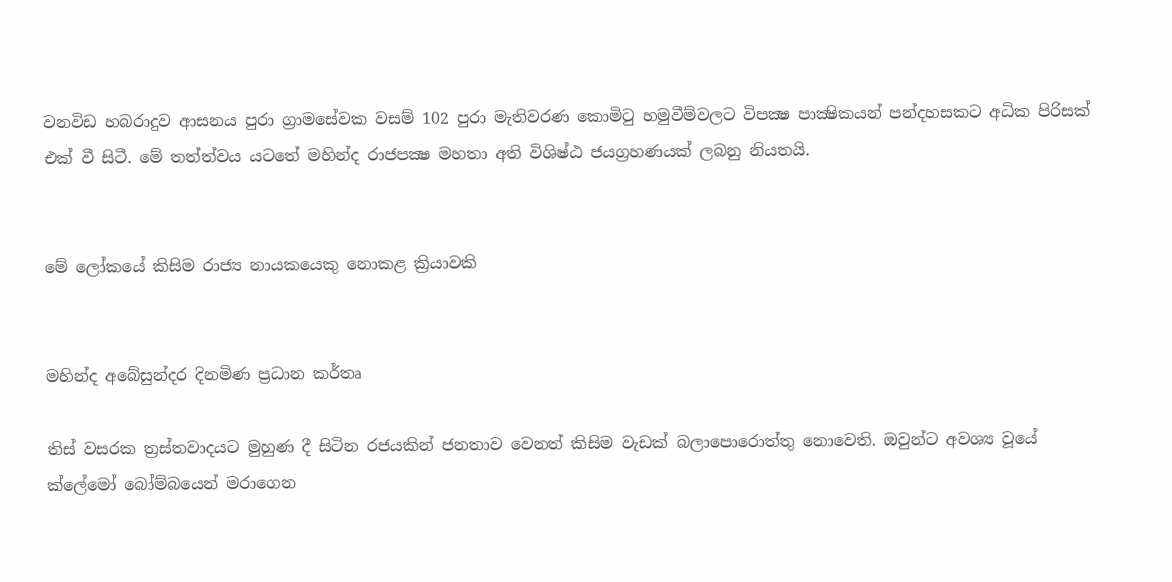වනවිඩ හබරාදුව ආසනය පුරා ග්‍රාමසේවක වසම් 102 පුරා මැතිවරණ කොමිටු හමුවීම්වලට විපක්‍ෂ පාක්‍ෂිකයන් පන්දහසකට අධික පිරිසක් එක් වී සිටී. මේ තත්ත්වය යටතේ මහින්ද රාජපක්‍ෂ මහතා අති විශිෂ්ඨ ජයග්‍රහණයක් ලබනු නියතයි.


මේ ලෝකයේ කිසිම රාජ්‍ය නායකයෙකු නොකළ ක්‍රියාවකි


මහින්ද අබේසුන්දර දිනමිණ ප්‍රධාන කර්තෘ

තිස් වසරක ත්‍රස්තවාදයට මුහුණ දී සිටින රජයකින් ජනතාව වෙනත් කිසිම වැඩක් බලාපොරොත්තු නොවෙති. ඔවුන්ට අවශ්‍ය වූයේ ක්ලේමෝ බෝම්බයෙන් මරාගෙන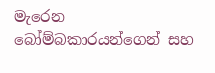මැරෙන බෝම්බකාරයන්ගෙන් සහ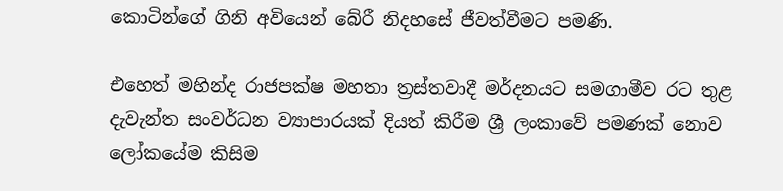කොටින්ගේ ගිනි අවියෙන් බේරී නිදහසේ ජීවත්වීමට පමණි.

එහෙත් මහින්ද රාජපක්ෂ මහතා ත්‍රස්තවාදී මර්දනයට සමගාමීව රට තුළ දැවැන්ත සංවර්ධන ව්‍යාපාරයක් දියත් කිරීම ශ්‍රී ලංකාවේ පමණක් නොව ලෝකයේම කිසිම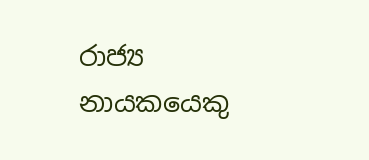රාජ්‍ය නායකයෙකු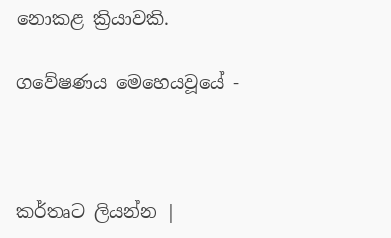නොකළ ක්‍රියාවකි.

ගවේෂණය මෙහෙයවූයේ -



කර්තෘට ලියන්න |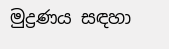මුද්‍රණය සඳහා